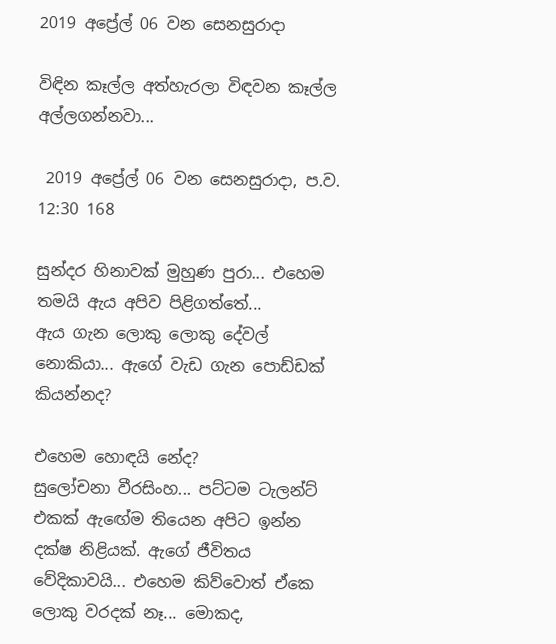2019 අප්‍රේල් 06 වන සෙනසුරාදා

විඳින කෑල්ල අත්හැරලා විඳවන කෑල්ල අල්ලගන්නවා...

 2019 අප්‍රේල් 06 වන සෙනසුරාදා, ප.ව. 12:30 168

සුන්දර හිනාවක් මුහුණ පුරා... එහෙම තමයි ඇය අපිව පිළිගත්තේ...
ඇය ගැන ලොකු ලොකු දේවල් නොකියා... ඇගේ වැඩ ගැන පොඩ්ඩක් කියන්නද?

එහෙම හොඳයි නේද?
සුලෝචනා වීරසිංහ... පට්ටම ටැලන්ට් එකක් ඇඟේම තියෙන අපිට ඉන්න දක්ෂ නිළියක්. ඇගේ ජීවිතය වේදිකාවයි... එහෙම කිව්වොත් ඒකෙ ලොකු වරදක් නෑ... මොකද,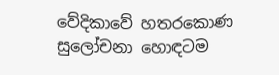වේදිකාවේ හතරකොණ සුලෝචනා හොඳටම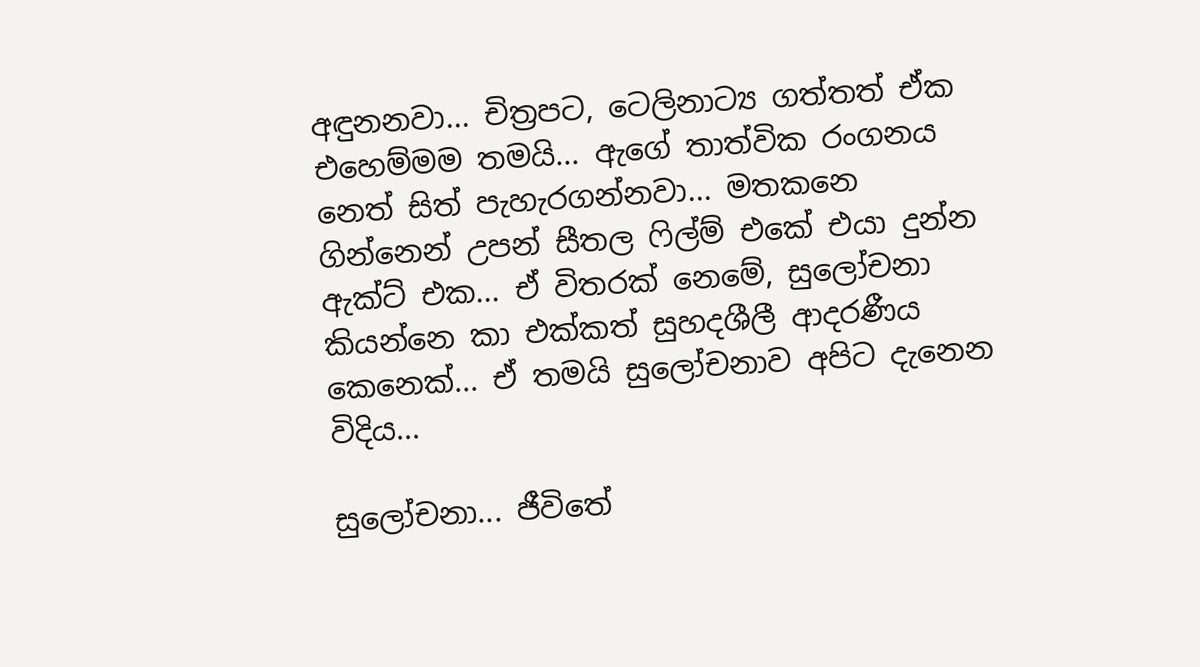අඳුනනවා... චිත්‍රපට, ටෙලිනාට්‍ය ගත්තත් ඒක එහෙම්මම තමයි... ඇගේ තාත්වික රංගනය නෙත් සිත් පැහැරගන්නවා... මතකනෙ ගින්නෙන් උපන් සීතල ෆිල්ම් එකේ එයා දුන්න ඇක්ට් එක... ඒ විතරක් නෙමේ, සුලෝචනා කියන්නෙ කා එක්කත් සුහදශීලී ආදරණීය කෙනෙක්... ඒ තමයි සුලෝචනාව අපිට දැනෙන විදිය...

සුලෝචනා... ජීවිතේ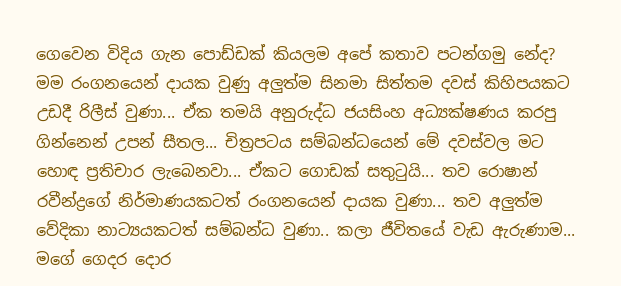ගෙවෙන විදිය ගැන පොඩ්ඩක් කියලම අපේ කතාව පටන්ගමු නේද?
මම රංගනයෙන් දායක වුණු අලුත්ම සිනමා සිත්තම දවස් කිහිපයකට උඩදී රිලීස් වුණා... ඒක තමයි අනුරුද්ධ ජයසිංහ අධ්‍යක්ෂණය කරපු ගින්නෙන් උපන් සීතල... චිත්‍රපටය සම්බන්ධයෙන් මේ දවස්වල මට හොඳ ප්‍රතිචාර ලැබෙනවා... ඒකට ගොඩක් සතුටුයි... තව රොෂාන් රවීන්ද්‍රගේ නිර්මාණයකටත් රංගනයෙන් දායක වුණා... තව අලුත්ම වේදිකා නාට්‍යයකටත් සම්බන්ධ වුණා.. කලා ජීවිතයේ වැඩ ඇරුණාම... මගේ ගෙදර දොර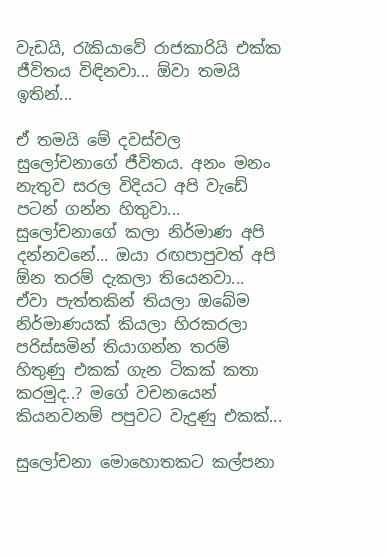වැඩයි, රැකියාවේ රාජකාරියි එක්ක ජීවිතය විඳිනවා... ඕවා තමයි ඉතින්...

ඒ තමයි මේ දවස්වල සුලෝචනාගේ ජීවිතය. අනං මනං නැතුව සරල විදියට අපි වැඩේ පටන් ගන්න හිතුවා...
සුලෝචනාගේ කලා නිර්මාණ අපි දන්නවනේ... ඔයා රඟපාපුවත් අපි ඕන තරම් දැකලා තියෙනවා... ඒවා පැත්තකින් තියලා ඔබේම නිර්මාණයක් කියලා හිරකරලා පරිස්සමින් තියාගන්න තරම් හිතුණු එකක් ගැන ටිකක් කතා කරමුද..? මගේ වචනයෙන් කියනවනම් පපුවට වැදුණු එකක්...

සුලෝචනා මොහොතකට කල්පනා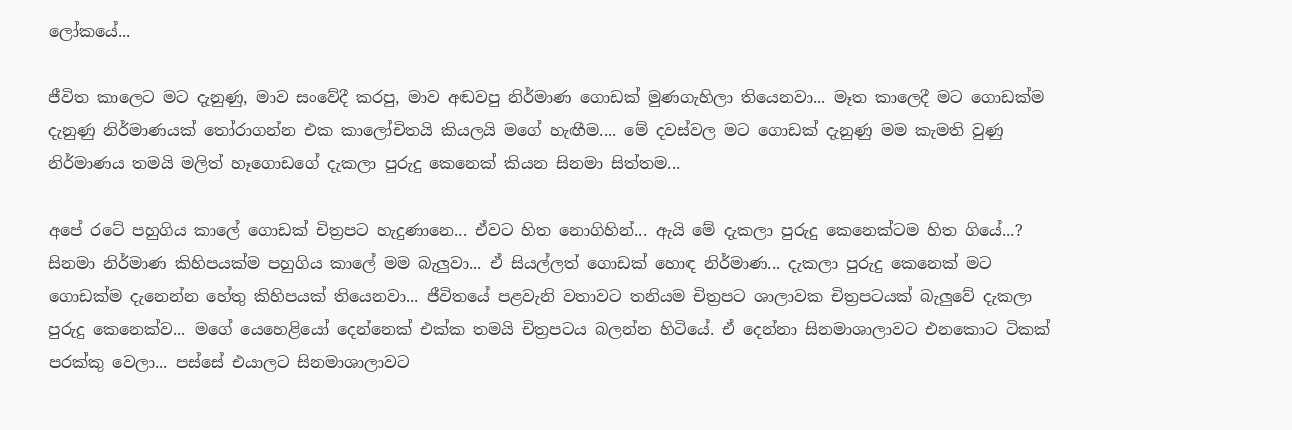ලෝකයේ...

ජීවිත කාලෙට මට දැනුණු, මාව සංවේදී කරපු, මාව අඬවපු නිර්මාණ ගොඩක් මුණගැහිලා තියෙනවා... මෑත කාලෙදී මට ගොඩක්ම දැනුණු නිර්මාණයක් තෝරාගන්න එක කාලෝචිතයි කියලයි මගේ හැඟීම.... මේ දවස්වල මට ගොඩක් දැනුණු මම කැමති වුණු නිර්මාණය තමයි මලිත් හෑගොඩගේ දැකලා පුරුදු කෙනෙක් කියන සිනමා සිත්තම...

අපේ රටේ පහුගිය කාලේ ගොඩක් චිත්‍රපට හැදුණානෙ... ඒවට හිත නොගිහින්... ඇයි මේ දැකලා පුරුදු කෙනෙක්ටම හිත ගියේ...?
සිනමා නිර්මාණ කිහිපයක්ම පහුගිය කාලේ මම බැලුවා... ඒ සියල්ලත් ගොඩක් හොඳ නිර්මාණ... දැකලා පුරුදු කෙනෙක් මට ගොඩක්ම දැනෙන්න හේතු කිහිපයක් තියෙනවා... ජීවිතයේ පළවැනි වතාවට තනියම චිත්‍රපට ශාලාවක චිත්‍රපටයක් බැලුවේ දැකලා පුරුදු කෙනෙක්ව... මගේ යෙහෙළියෝ දෙන්නෙක් එක්ක තමයි චිත්‍රපටය බලන්න හිටියේ. ඒ දෙන්නා සිනමාශාලාවට එනකොට ටිකක් පරක්කු වෙලා... පස්සේ එයාලට සිනමාශාලාවට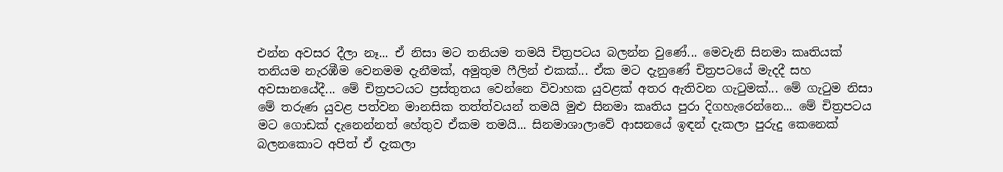එන්න අවසර දීලා නෑ... ඒ නිසා මට තනියම තමයි චිත්‍රපටය බලන්න වුණේ... මෙවැනි සිනමා කෘතියක් තනියම නැරඹීම වෙනමම දැනීමක්, අමුතුම ෆීලින් එකක්... ඒක මට දැනුණේ චිත්‍රපටයේ මැදදී සහ අවසානයේදී... මේ චිත්‍රපටයට ප්‍රස්තුතය වෙන්නෙ විවාහක යුවළක් අතර ඇතිවන ගැටුමක්... මේ ගැටුම නිසා මේ තරුණ යුවළ පත්වන මානසික තත්ත්වයන් තමයි මුළු සිනමා කෘතිය පුරා දිගහැරෙන්නෙ... මේ චිත්‍රපටය මට ගොඩක් දැනෙන්නත් හේතුව ඒකම තමයි... සිනමාශාලාවේ ආසනයේ ඉඳන් දැකලා පුරුදු කෙනෙක් බලනකොට අපිත් ඒ දැකලා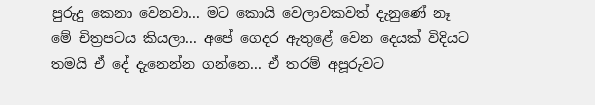පුරුදු කෙනා වෙනවා... මට කොයි වෙලාවකවත් දැනු‍ණේ නෑ මේ චිත්‍රපටය කියලා... අපේ ගෙදර ඇතුළේ වෙන දෙයක් විදියට තමයි ඒ දේ දැනෙන්න ගන්නෙ... ඒ තරම් අපූරුවට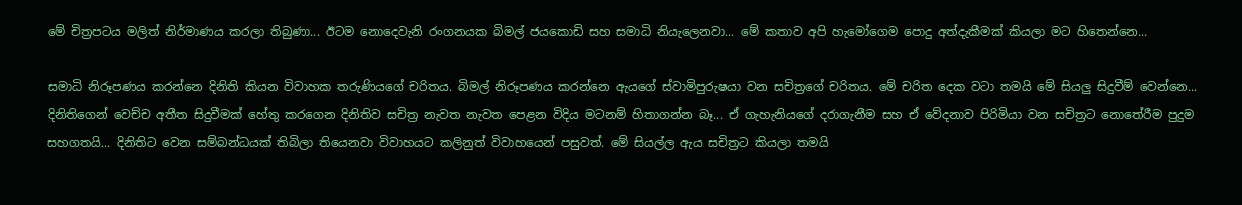මේ චිත්‍රපටය මලිත් නිර්මාණය කරලා තිබුණා... ඊටම නොදෙවැනි රංගනයක බිමල් ජයකොඩි සහ සමාධි නියැලෙනවා... මේ කතාව අපි හැමෝගෙම පොදු අත්දැකීමක් කියලා මට හිතෙන්නෙ...

සමාධි නිරූපණය කරන්නෙ දිනිති කියන විවාහක තරුණියගේ චරිතය. බිමල් නිරූපණය කරන්නෙ ඇයගේ ස්වාමිපුරුෂයා වන සචිත්‍රගේ චරිතය. මේ චරිත දෙක වටා තමයි මේ සියලු සිදුවීම් වෙන්නෙ... දිනිතිගෙන් වෙච්ච අතීත සිදුවීමක් හේතු කරගෙන දිනිතිව සචිත්‍ර නැවත නැවත පෙළන විදිය මටනම් හිතාගන්න බෑ... ඒ ගැහැනියගේ දරාගැනීම සහ ඒ වේදනාව පිරිමියා වන සචිත්‍රට නොතේරීම පුදුම සහගතයි... දිනිතිට වෙන සම්බන්ධයක් තිබිලා තියෙනවා විවාහයට කලිනුත් විවාහයෙන් පසුවත්. මේ සියල්ල ඇය සචිත්‍රට කියලා තමයි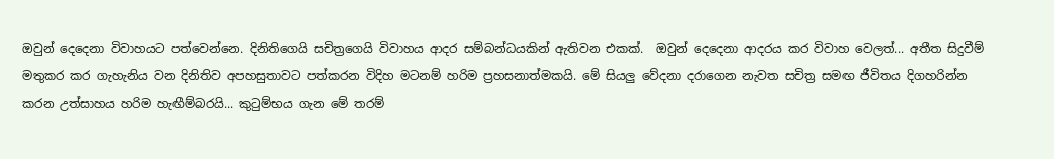ඔවුන් දෙදෙනා විවාහයට පත්වෙන්නෙ. දිනිතිගෙයි සචිත්‍රගෙයි විවාහය ආදර සම්බන්ධයකින් ඇතිවන එකක්.  ඔවුන් දෙදෙනා ආදරය කර විවාහ වෙලත්... අතීත සිදුවීම් මතුකර කර ගැහැනිය වන දිනිතිව අපහසුතාවට පත්කරන විදිහ මටනම් හරිම ප්‍රහසනාත්මකයි. මේ සියලු වේදනා දරාගෙන නැවත සචිත්‍ර සමඟ ජීවිතය දිගහරින්න කරන උත්සාහය හරිම හැඟීම්බරයි... කුටුම්භය ගැන මේ තරම්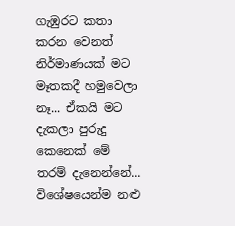ගැඹුරට කතා කරන වෙනත් නිර්මාණයක් මට මෑතකදී හමුවෙලා නෑ... ඒකයි මට දැකලා පුරුදු කෙනෙක් මේ තරම් දැනෙන්නේ... විශේෂයෙන්ම නළු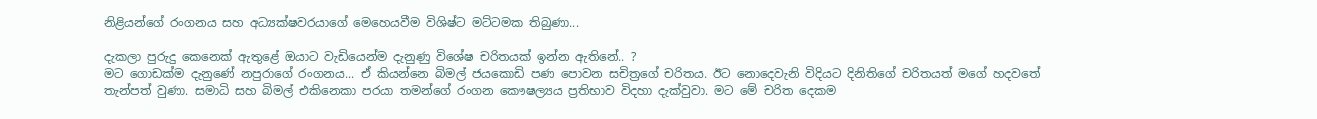නිළියන්ගේ රංගනය සහ අධ්‍යක්ෂවරයාගේ මෙහෙයවීම විශිෂ්ට මට්ටමක තිබුණා...

දැකලා පුරුදු කෙනෙක් ඇතුළේ ඔයාට වැඩියෙන්ම දැනුණු විශේෂ චරිතයක් ඉන්න ඇතිනේ.. ?
මට ගොඩක්ම දැනු‍ණේ නපුරාගේ රංගනය... ඒ කියන්නෙ බිමල් ජයකොඩි පණ පොවන සචිත්‍රගේ චරිතය. ඊට නොදෙවැනි විදියට දිනිතිගේ චරිතයත් මගේ හදවතේ තැන්පත් වුණා. සමාධි සහ බිමල් එකිනෙකා පරයා තමන්ගේ රංගන කෞෂල්‍යය ප්‍රතිභාව විදහා දැක්වුවා. මට මේ චරිත දෙකම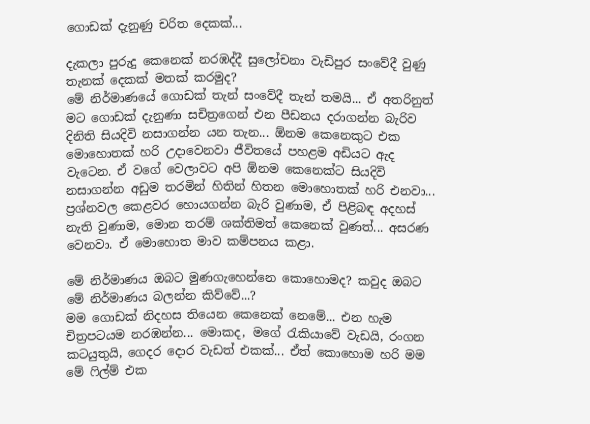ගොඩක් දැනුණු චරිත දෙකක්...

දැකලා පුරුදු කෙනෙක් නරඹද්දී සුලෝචනා වැඩිපුර සංවේදී වුණු තැනක් දෙකක් මතක් කරමුද?
මේ නිර්මාණයේ ගොඩක් තැන් සංවේදී තැන් තමයි... ඒ අතරිනුත් මට ගොඩක් දැනුණා සචිත්‍රගෙන් එන පීඩනය දරාගන්න බැරිව දිනිති සියදිවි නසාගන්න යන තැන... ඕනම කෙනෙකුට එක මොහොතක් හරි උදාවෙනවා ජීවිතයේ පහළම අඩියට ඇද වැටෙන. ඒ වගේ වෙලාවට අපි ඕනම කෙනෙක්ට සියදිවි නසාගන්න අඩුම තරමින් හිතින් හිතන මොහොතක් හරි එනවා... ප්‍රශ්නවල කෙළවර හොයගන්න බැරි වුණාම, ඒ පිළිබඳ අදහස් නැති වුණාම, මොන තරම් ශක්තිමත් කෙනෙක් වුණත්... අසරණ වෙනවා. ඒ මොහොත මාව කම්පනය කළා.

මේ නිර්මාණය ඔබට මුණගැහෙන්නෙ කොහොමද? කවුද ඔබට මේ නිර්මාණය බලන්න කිව්වේ...?
මම ගොඩක් නිදහස තියෙන කෙනෙක් නෙමේ... එන හැම චිත්‍රපටයම නරඹන්න... මොකද, මගේ රැකියාවේ වැඩයි, රංගන කටයුතුයි, ගෙදර දොර වැඩත් එකක්... ඒත් කොහොම හරි මම මේ ෆිල්ම් එක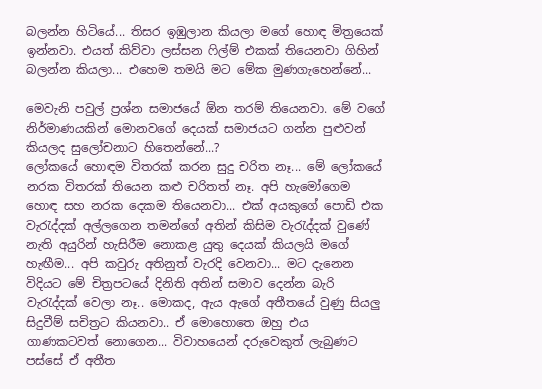බලන්න හිටියේ... තිසර ඉඹුලාන කියලා මගේ හොඳ මිත්‍රයෙක් ඉන්නවා. එයත් කිව්වා ලස්සන ෆිල්ම් එකක් තියෙනවා ගිහින් බලන්න කියලා... එහෙම තමයි මට මේක මුණගැහෙන්නේ...

මෙවැනි පවුල් ප්‍රශ්න සමාජයේ ඕන තරම් තියෙනවා. මේ වගේ නිර්මාණයකින් මොනවගේ දෙයක් සමාජයට ගන්න පුළුවන් කියලද සුලෝචනාට හිතෙන්නේ...?
ලෝකයේ හොඳම විතරක් කරන සුදු චරිත නෑ... මේ ලෝකයේ නරක විතරක් තියෙන කළු චරිතත් නෑ. අපි හැමෝගෙම හොඳ සහ නරක දෙකම තියෙනවා... එක් අයකුගේ පොඩි එක වැරැද්දක් අල්ලගෙන තමන්ගේ අතින් කිසිම වැරැද්දක් වුණේ නැති අයුරින් හැසිරීම නොකළ යුතු දෙයක් කියලයි මගේ හැඟීම... අපි කවුරු අතිනුත් වැරදි වෙනවා... මට දැනෙන විදියට මේ චිත්‍රපටයේ දිනිති අතින් සමාව දෙන්න බැරි වැරැද්දක් වෙලා නෑ.. මොකද, ඇය ඇගේ අතීතයේ වුණු සියලු සිදුවීම් සචිත්‍රට කියනවා.. ඒ මොහොතෙ ඔහු එය ගාණකටවත් නොගෙන... විවාහයෙන් දරුවෙකුත් ලැබුණට පස්සේ ඒ අතීත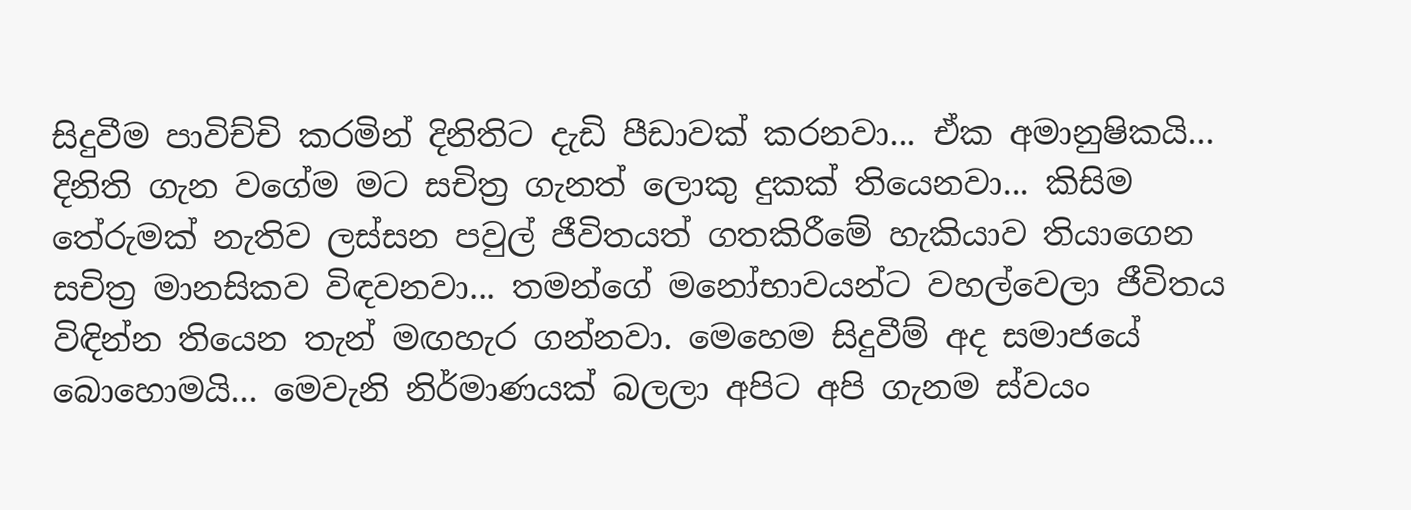සිදුවීම පාවිච්චි කරමින් දිනිතිට දැඩි පීඩාවක් කරනවා... ඒක අමානුෂිකයි... දිනිති ගැන වගේම මට සචිත්‍ර ගැනත් ලොකු දුකක් තියෙනවා... කිසිම තේරුමක් නැතිව ලස්සන පවුල් ජීවිතයත් ගතකිරීමේ හැකියාව තියාගෙන සචිත්‍ර මානසිකව විඳවනවා... තමන්ගේ මනෝභාවයන්ට වහල්වෙලා ජීවිතය විඳින්න තියෙන තැන් මඟහැර ගන්නවා. මෙහෙම සිදුවීම් අද සමාජයේ බොහොමයි... මෙවැනි නිර්මාණයක් බලලා අපිට අපි ගැනම ස්වයං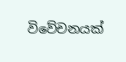විවේචනයක්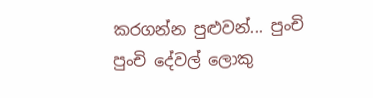කරගන්න පුළුවන්... පුංචි පුංචි දේවල් ලොකු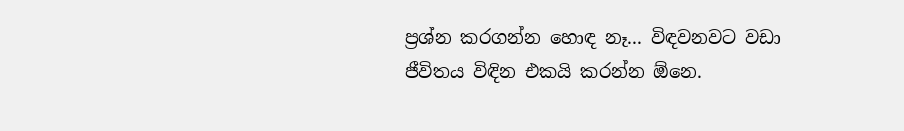ප්‍රශ්න කරගන්න හොඳ නෑ... විඳවනවට වඩා ජීවිතය විඳින එකයි කරන්න ඕනෙ.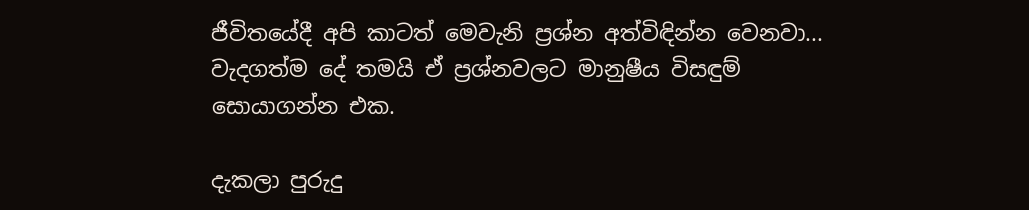ජීවිතයේදී අපි කාටත් මෙවැනි ප්‍රශ්න අත්විඳින්න වෙනවා... වැදගත්ම දේ තමයි ඒ ප්‍රශ්නවලට මානුෂීය විසඳුම් සොයාගන්න එක.

දැකලා පුරුදු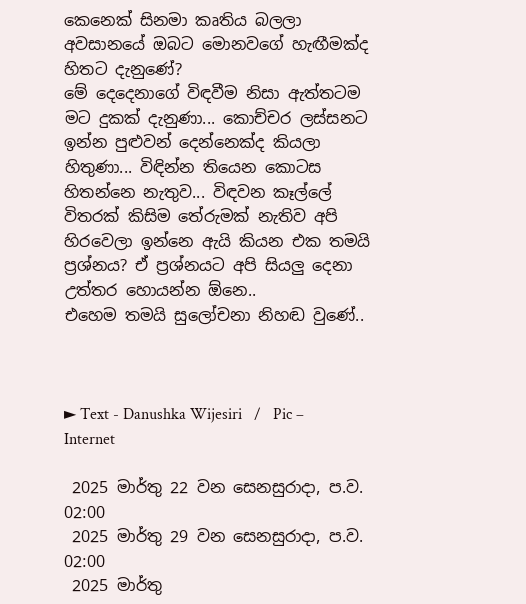කෙනෙක් සිනමා කෘතිය බලලා අවසානයේ ඔබට මොනවගේ හැඟීමක්ද හිතට දැනුණේ?
මේ දෙදෙනාගේ විඳවීම නිසා ඇත්තටම මට දුකක් දැනුණා... කොච්චර ලස්සනට ඉන්න පුළුවන් දෙන්නෙක්ද කියලා හිතුණා... විඳින්න තියෙන කොටස හිතන්නෙ නැතුව... විඳවන කෑල්ලේ විතරක් කිසිම තේරුමක් නැතිව අපි හිරවෙලා ඉන්නෙ ඇයි කියන එක තමයි ප්‍රශ්නය? ඒ ප්‍රශ්නයට අපි සියලු දෙනා උත්තර හොයන්න ඕනෙ..
එහෙම තමයි සුලෝචනා නිහඬ වුණේ..



► Text - Danushka Wijesiri   /   Pic – Internet

 2025 මාර්තු 22 වන සෙනසුරාදා, ප.ව. 02:00
 2025 මාර්තු 29 වන සෙනසුරාදා, ප.ව. 02:00
 2025 මාර්තු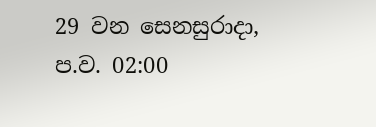29 වන සෙනසුරාදා, ප.ව. 02:00